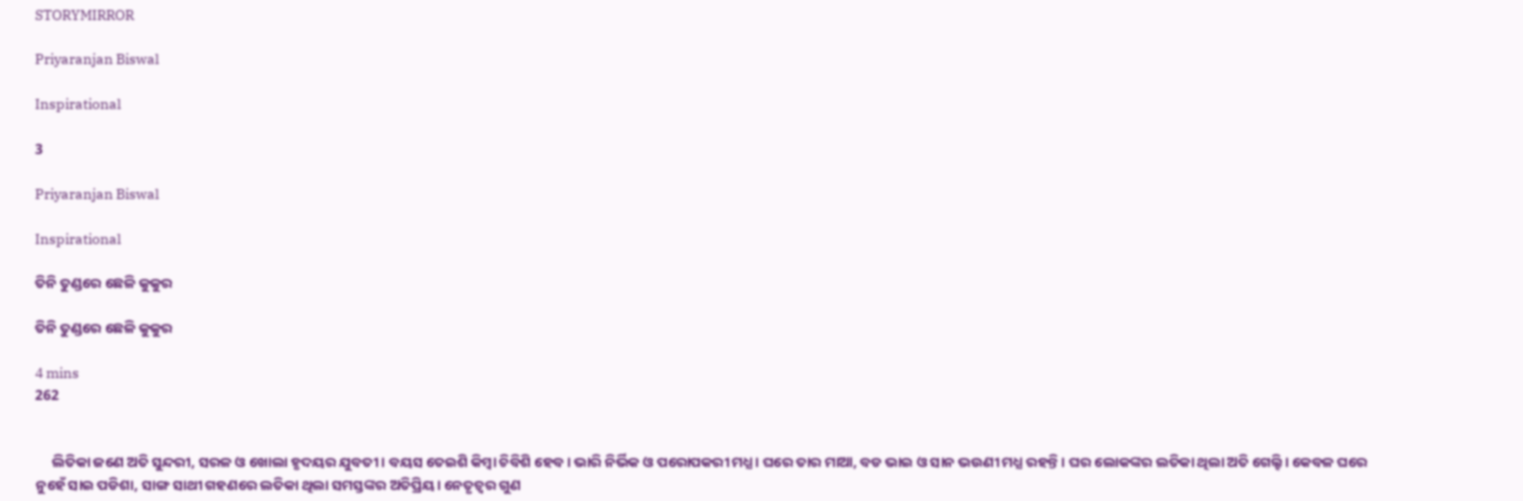STORYMIRROR

Priyaranjan Biswal

Inspirational

3

Priyaranjan Biswal

Inspirational

ତିନି ତୁଣ୍ଡରେ ଛେଳି କୁକୁର

ତିନି ତୁଣ୍ଡରେ ଛେଳି କୁକୁର

4 mins
262


     ଲିତିକା ଜଣେ ଅତି ସୁନ୍ଦରୀ, ସରଳ ଓ ଖୋଲା ହୃଦୟର ଯୁବତୀ । ବୟସ ତେଇଶି କିମ୍ବା ଚିବିଶି ହେବ। ଭାରି ନିର୍ଭିକ ଓ ପରୋପକରୀ ମଧ୍ଯ। ଘରେ ତାର ମାଆ, ବଡ ଭାଇ ଓ ସାନ ଭଉଣୀ ମଧ୍ଯ ରହନ୍ତି। ଘର ଲୋକଙ୍କର ଲତିକା ଥିଲା ଅତି ଗେଲ୍ହି। କେବଳ ଘରେ ନୁହେଁ ସାଇ ପଡିଶା, ସାଙ୍ଗ ସାଥୀ ଗହଣରେ ଲତିକା ଥିଲା ସମସ୍ତଙ୍କର ଅତିପ୍ରିୟ। ନେତୃତ୍ୱର ଗୁଣ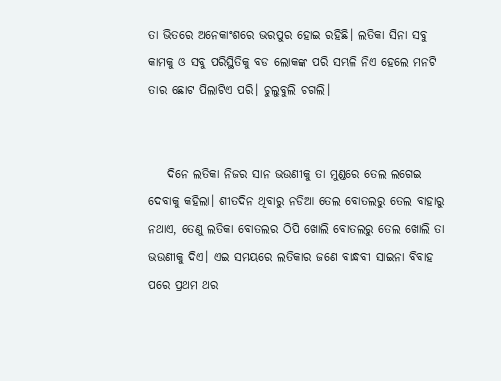ତା ଭିତରେ ଅନେକାଂଶରେ ଭରପୁର ହୋଇ ରହିଛି। ଲତିକା ସିନା ସବୁ କାମକୁ ଓ ସବୁ ପରିସ୍ଥିତିକୁ ବଡ ଲୋକଙ୍କ ପରି ସମ୍ଭଳି ନିଏ ହେଲେ ମନଟି ତାର ଛୋଟ ପିଲାଟିଏ ପରି। ଚୁଲୁବୁଲି ଚଗଲି।


    ଦିନେ ଲତିକା ନିଜର ସାନ ଭଉଣୀକୁ ତା ମୁଣ୍ଡରେ ତେଲ ଲଗେଇ ଦେବାକୁ କହିଲା। ଶୀତଦିନ ଥିବାରୁ ନଡିଆ ତେଲ ବୋତଲରୁ ତେଲ ବାହାରୁ ନଥାଏ, ତେଣୁ ଲତିକା ବୋତଲର ଠିପି ଖୋଲି ବୋତଲରୁ ତେଲ ଖୋଲି ତା ଭଉଣୀକୁ ଦିଏ। ଏଇ ସମୟରେ ଲତିକାର ଜଣେ ବାନ୍ଧବୀ ସାଇନା ବିବାହ ପରେ ପ୍ରଥମ ଥର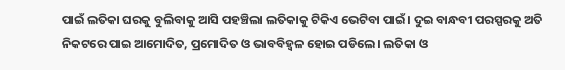ପାଇଁ ଲତିକା ଘରକୁ ବୁଲିବାକୁ ଆସି ପହଞ୍ଚିଲା ଲତିକାକୁ ଟିକିଏ ଭେଟିବା ପାଇଁ। ଦୁଇ ବାନ୍ଧବୀ ପରସ୍ପରକୁ ଅତି ନିକଟରେ ପାଇ ଆମୋଦିତ, ପ୍ରମୋଦିତ ଓ ଭାବବିହ୍ୱଳ ହୋଇ ପଡିଲେ। ଲତିକା ଓ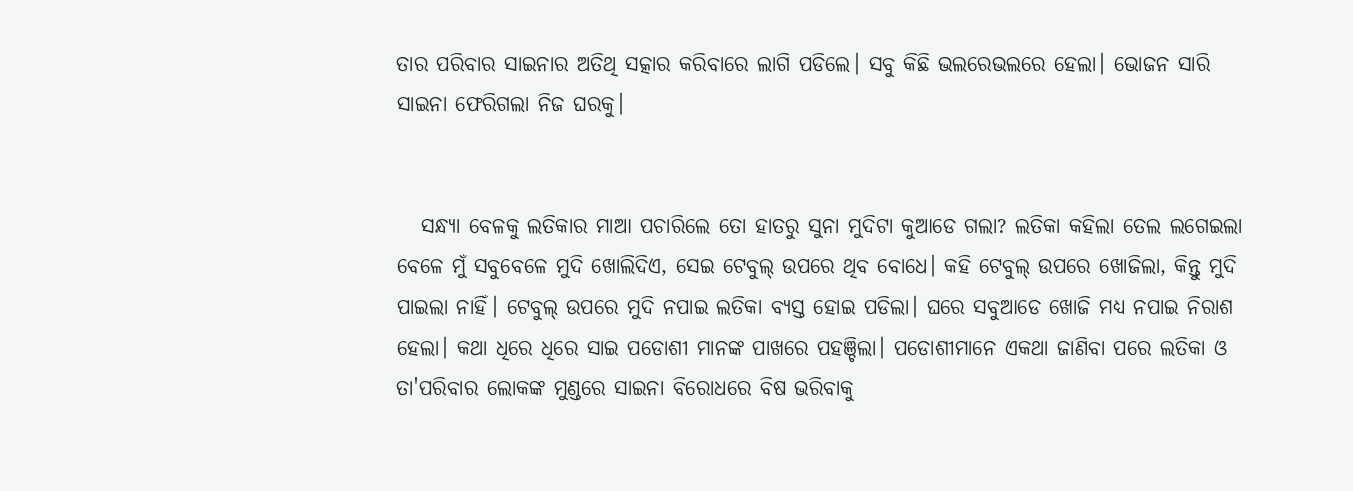ତାର ପରିବାର ସାଇନାର ଅତିଥି ସତ୍କାର କରିବାରେ ଲାଗି ପଡିଲେ। ସବୁ କିଛି ଭଲରେଭଲରେ ହେଲା। ଭୋଜନ ସାରି ସାଇନା ଫେରିଗଲା ନିଜ ଘରକୁ।


   ସନ୍ଧ୍ଯା ବେଳକୁ ଲତିକାର ମାଆ ପଚାରିଲେ ତୋ ହାତରୁ ସୁନା ମୁଦିଟା କୁଆଡେ ଗଲା? ଲତିକା କହିଲା ତେଲ ଲଗେଇଲା ବେଳେ ମୁଁ ସବୁବେଳେ ମୁଦି ଖୋଲିଦିଏ, ସେଇ ଟେବୁଲ୍ ଉପରେ ଥିବ ବୋଧେ। କହି ଟେବୁଲ୍ ଉପରେ ଖୋଜିଲା, କିନ୍ତୁ ମୁଦି ପାଇଲା ନାହିଁ। ଟେବୁଲ୍ ଉପରେ ମୁଦି ନପାଇ ଲତିକା ବ୍ଯସ୍ତ ହୋଇ ପଡିଲା। ଘରେ ସବୁଆଡେ ଖୋଜି ମଧ୍ଯ ନପାଇ ନିରାଶ ହେଲା। କଥା ଧିରେ ଧିରେ ସାଇ ପଡୋଶୀ ମାନଙ୍କ ପାଖରେ ପହଞ୍ଚିଲା। ପଡୋଶୀମାନେ ଏକଥା ଜାଣିବା ପରେ ଲତିକା ଓ ତା'ପରିବାର ଲୋକଙ୍କ ମୁଣ୍ଡରେ ସାଇନା ବିରୋଧରେ ବିଷ ଭରିବାକୁ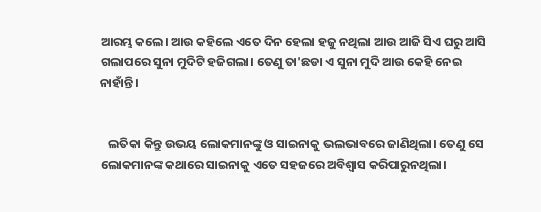ଆରମ୍ଭ କଲେ। ଆଉ କହିଲେ ଏତେ ଦିନ ହେଲା ହଜୁ ନଥିଲା ଆଉ ଆଜି ସିଏ ଘରୁ ଆସି ଗଲାପରେ ସୁନା ମୁଦିଟି ହଜିଗଲା। ତେଣୁ ତା'ଛଡା ଏ ସୁନା ମୁଦି ଆଉ କେହି ନେଇ ନାହାଁନ୍ତି।


   ଲତିକା କିନ୍ତୁ ଉଭୟ ଲୋକମାନଙ୍କୁ ଓ ସାଇନାକୁ ଭଲଭାବରେ ଜାଣିଥିଲା। ତେଣୁ ସେ ଲୋକମାନଙ୍କ କଥାରେ ସାଇନାକୁ ଏତେ ସହଜରେ ଅବିଶ୍ୱାସ କରିପାରୁନଥିଲା।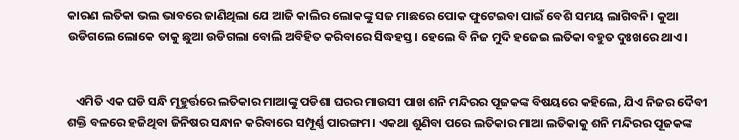କାରଣ ଲତିକା ଭଲ ଭାବରେ ଜାଣିଥିଲା ଯେ ଆଜି କାଲିର ଲୋକଙ୍କୁ ସଜ ମାଛରେ ପୋକ ଫୁଟେଇବା ପାଇଁ ବେଶି ସମୟ ଲାଗିବନି। କୁଆ ଉଡିଗଲେ ଲୋକେ ତାକୁ ଛୁଆ ଉଡିଗଲା ବୋଲି ଅବିହିତ କରିବାରେ ସିଦ୍ଧହସ୍ତ। ହେଲେ ବି ନିଜ ମୁଦି ହଜେଇ ଲତିକା ବହୁତ ଦୁଃଖରେ ଥାଏ।


   ଏମିତି ଏକ ଘଡି ସନ୍ଧି ମୂହୁର୍ତ୍ତରେ ଲତିକାର ମାଆଙ୍କୁ ପଡିଶା ଘରର ମାଉସୀ ପାଖ ଶନି ମନ୍ଦିରର ପୂଜକଙ୍କ ବିଷୟରେ କହିଲେ, ଯିଏ ନିଜର ଦୈବୀ ଶକ୍ତି ବଳରେ ହଜିଥିବା ଜିନିଷର ସନ୍ଧାନ କରିବାରେ ସମ୍ପୂର୍ଣ୍ଣ ପାରଙ୍ଗମ। ଏକଥା ଶୁଣିବା ପରେ ଲତିକାର ମାଆ ଲତିକାକୁ ଶନି ମନ୍ଦିରର ପୂଜକଙ୍କ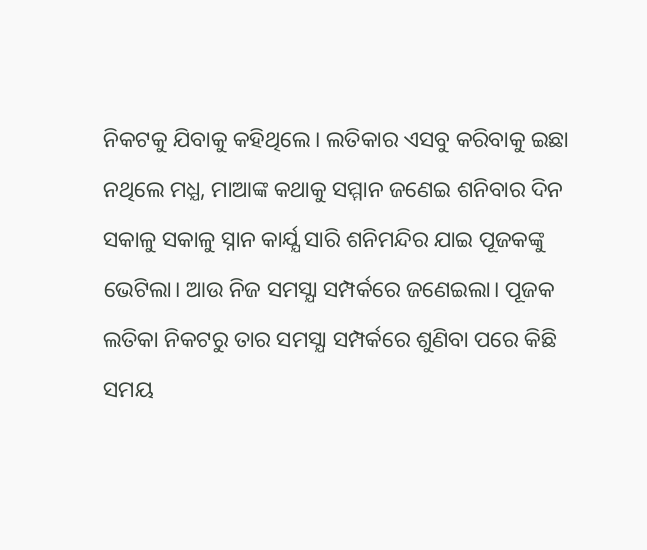ନିକଟକୁ ଯିବାକୁ କହିଥିଲେ। ଲତିକାର ଏସବୁ କରିବାକୁ ଇଛା ନଥିଲେ ମଧ୍ଯ, ମାଆଙ୍କ କଥାକୁ ସମ୍ମାନ ଜଣେଇ ଶନିବାର ଦିନ ସକାଳୁ ସକାଳୁ ସ୍ନାନ କାର୍ଯ୍ଯ ସାରି ଶନିମନ୍ଦିର ଯାଇ ପୂଜକଙ୍କୁ ଭେଟିଲା। ଆଉ ନିଜ ସମସ୍ଯା ସମ୍ପର୍କରେ ଜଣେଇଲା। ପୂଜକ ଲତିକା ନିକଟରୁ ତାର ସମସ୍ଯା ସମ୍ପର୍କରେ ଶୁଣିବା ପରେ କିଛି ସମୟ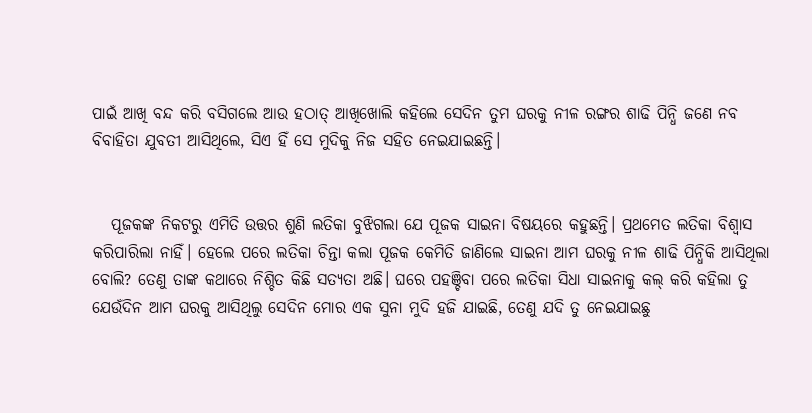ପାଇଁ ଆଖି ବନ୍ଦ କରି ବସିଗଲେ ଆଉ ହଠାତ୍ ଆଖିଖୋଲି କହିଲେ ସେଦିନ ତୁମ ଘରକୁ ନୀଳ ରଙ୍ଗର‌ ଶାଢି ପିନ୍ଧି ଜଣେ ନବ ବିବାହିତା ଯୁବତୀ ଆସିଥିଲେ, ସିଏ ହିଁ ସେ ମୁଦିକୁ ନିଜ ସହିତ ନେଇଯାଇଛନ୍ତି।


   ପୂଜକଙ୍କ ନିକଟରୁ ଏମିତି ଉତ୍ତର ଶୁଣି ଲତିକା ବୁଝିଗଲା ଯେ ପୂଜକ ସାଇନା ବିଷୟରେ କହୁଛନ୍ତି। ପ୍ରଥମେତ ଲତିକା ବିଶ୍ୱାସ କରିପାରିଲା ନାହିଁ। ହେଲେ ପରେ ଲତିକା ଚିନ୍ତା କଲା ପୂଜକ କେମିତି ଜାଣିଲେ ସାଇନା ଆମ ଘରକୁ ନୀଳ ଶାଢି ପିନ୍ଧିକି ଆସିଥିଲା ବୋଲି? ତେଣୁ ତାଙ୍କ କଥାରେ ନିଶ୍ଚିତ କିଛି ସତ୍ଯତା ଅଛି। ଘରେ ପହଞ୍ଚିବା ପରେ ଲତିକା ସିଧା ସାଇନାକୁ କଲ୍ କରି କହିଲା ତୁ ଯେଉଁଦିନ ଆମ ଘରକୁ ଆସିଥିଲୁ ସେଦିନ ମୋର ଏକ ସୁନା ମୁଦି ହଜି ଯାଇଛି, ତେଣୁ ଯଦି ତୁ ନେଇଯାଇଛୁ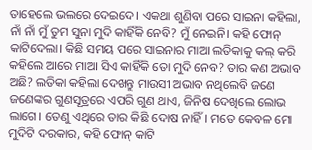ତାହେଲେ ଭଲରେ ଦେଇଦେ। ଏକଥା ଶୁଣିବା ପରେ ସାଇନା କହିଲା, ନାଁ ନାଁ ମୁଁ ତୁମ ସୁନା ମୁଦି କାହିଁକି ନେବି? ମୁଁ ନେଇନି। କହି ଫୋନ୍ କାଟିଦେଲା। କିଛି ସମୟ ପରେ ସାଇନାର ମାଆ ଲତିକାକୁ କଲ୍ କରି କହିଲେ ଆରେ ମାଆ ସିଏ କାହିଁକି ତୋ ମୁଦି ନେବ? ତାର କଣ ଅଭାବ ଅଛି? ଲତିକା କହିଲା ଦେଖନ୍ତୁ ମାଉସୀ ଅଭାବ ନଥିଲେବି ଜଣେ ଜଣେଙ୍କର ଗୁଣସୂତ୍ରରେ ଏପରି ଗୁଣ ଥାଏ, ଜିନିଷ ଦେଖିଲେ ଲୋଭ ଲାଗେ। ତେଣୁ ଏଥିରେ ତାର କିଛି ଦୋଷ ନାହିଁ। ମତେ କେବଳ ମୋ ମୁଦିଟି ଦରକାର, କହି ଫୋନ୍ କାଟି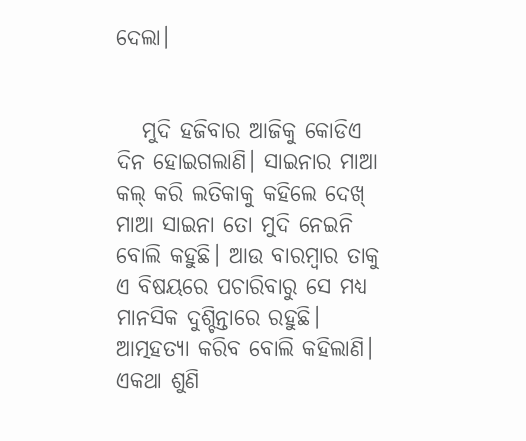ଦେଲା।


   ମୁଦି ହଜିବାର ଆଜିକୁ କୋଡିଏ ଦିନ ହୋଇଗଲାଣି। ସାଇନାର ମାଆ କଲ୍ କରି ଲତିକାକୁ କହିଲେ ଦେଖ୍ ମାଆ ସାଇନା ତୋ ମୁଦି ନେଇନି ବୋଲି କହୁଛି। ଆଉ ବାରମ୍ବାର ତାକୁ ଏ ବିଷୟରେ ପଚାରିବାରୁ ସେ ମଧ୍ଯ ମାନସିକ ଦୁଶ୍ଚିନ୍ତାରେ ରହୁଛି। ଆତ୍ମହତ୍ଯା କରିବ ବୋଲି କହିଲାଣି। ଏକଥା ଶୁଣି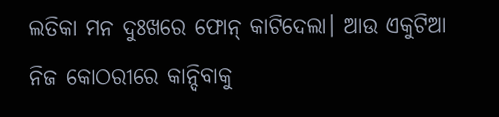ଲତିକା ମନ ଦୁଃଖରେ ଫୋନ୍ କାଟିଦେଲା। ଆଉ ଏକୁଟିଆ ନିଜ କୋଠରୀରେ କାନ୍ଦିବାକୁ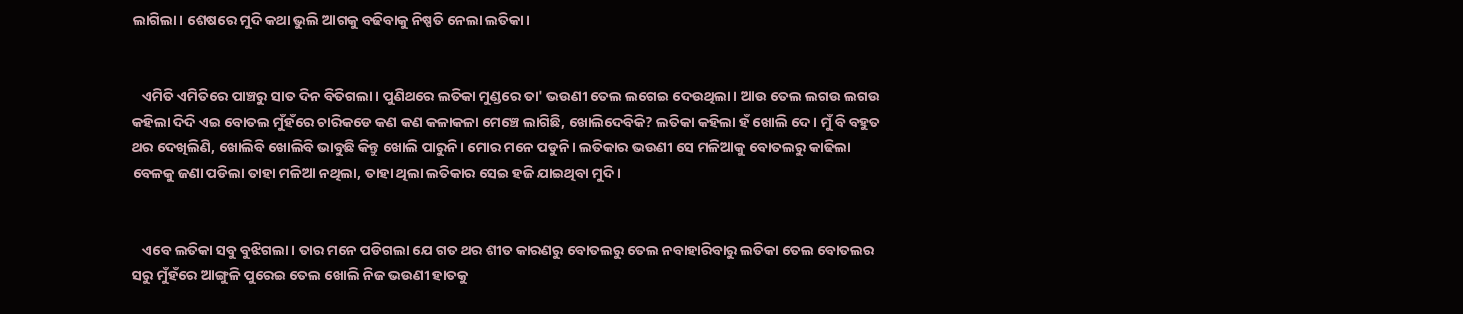ଲାଗିଲା। ଶେଷରେ ମୁଦି କଥା ଭୁଲି ଆଗକୁ ବଢିବାକୁ ନିଷ୍ପତି ନେଲା ଲତିକା।


   ଏମିତି ଏମିତିରେ ପାଞ୍ଚରୁ ସାତ ଦିନ ବିତିଗଲା। ପୁଣିଥରେ ଲତିକା ମୁଣ୍ଡରେ ତା' ଭଉଣୀ ତେଲ ଲଗେଇ ଦେଉଥିଲା। ଆଉ ତେଲ ଲଗଉ ଲଗଉ କହିଲା ଦିଦି ଏଇ ବୋତଲ ମୁଁହଁରେ ଚାରିକଡେ କଣ କଣ କଳାକଳା ମେଞ୍ଚେ ଲାଗିଛି, ଖୋଲିଦେବିକି? ଲତିକା କହିଲା ହଁ ଖୋଲି ଦେ। ମୁଁ ବି ବହୁତ ଥର ଦେଖିଲିଣି, ଖୋଲିବି ଖୋଲିବି ଭାବୁଛି କିନ୍ତୁ ଖୋଲି ପାରୁନି। ମୋର ମନେ ପଡୁନି। ଲତିକାର ଭଉଣୀ ସେ ମଳିଆକୁ ବୋତଲରୁ କାଢିଲା ବେଳକୁ ଜଣା ପଡିଲା ତାହା ମଳିଆ ନଥିଲା, ତାହା ଥିଲା ଲତିକାର ସେଇ ହଜି ଯାଇଥିବା ମୁଦି।


   ଏବେ ଲତିକା ସବୁ ବୁଝିଗଲା। ତାର ମନେ ପଡିଗଲା ଯେ ଗତ ଥର ଶୀତ କାରଣରୁ ବୋତଲରୁ ତେଲ ନବାହାରିବାରୁ ଲତିକା ତେଲ ବୋତଲର ସରୁ ମୁଁହଁରେ ଆଙ୍ଗୁଳି ପୁରେଇ ତେଲ ଖୋଲି ନିଜ ଭଉଣୀ ହାତକୁ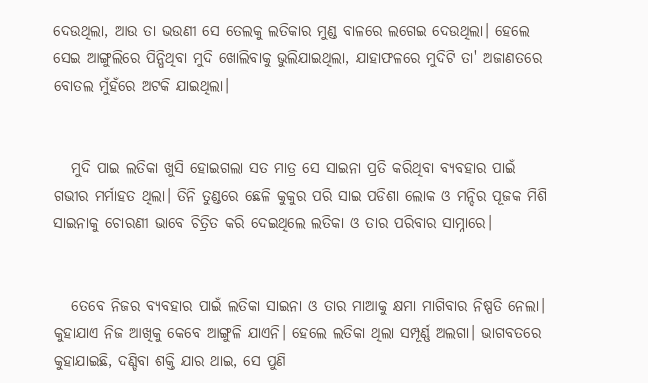ଦେଉଥିଲା, ଆଉ ତା ଭଉଣୀ ସେ ତେଲକୁ ଲତିକାର ମୁଣ୍ଡ ବାଳରେ ଲଗେଇ ଦେଉଥିଲା। ହେଲେ ସେଇ ଆଙ୍ଗୁଲିରେ ପିନ୍ଧିଥିବା ମୁଦି ଖୋଲିବାକୁ ଭୁଲିଯାଇଥିଲା, ଯାହାଫଳରେ ମୁଦିଟି ତା' ଅଜାଣତରେ ବୋତଲ ମୁଁହଁରେ ଅଟକି ଯାଇଥିଲା।


   ମୁଦି ପାଇ ଲତିକା ଖୁସି ହୋଇଗଲା ସତ ମାତ୍ର ସେ ସାଇନା ପ୍ରତି କରିଥିବା ବ୍ଯବହାର ପାଇଁ ଗଭୀର ମର୍ମାହତ ଥିଲା। ତିନି ତୁଣ୍ଡରେ ଛେଳି କୁକୁର ପରି ସାଇ ପଡିଶା ଲୋକ ଓ ମନ୍ଦିର ପୂଜକ ମିଶି ସାଇନାକୁ ଚୋରଣୀ ଭାବେ ଚିତ୍ରିତ କରି ଦେଇଥିଲେ ଲତିକା ଓ ତାର ପରିବାର ସାମ୍ନାରେ।


   ତେବେ ନିଜର ବ୍ଯବହାର ପାଇଁ ଲତିକା ସାଇନା ଓ ତାର ମାଆକୁ କ୍ଷମା ମାଗିବାର ନିଷ୍ପତି ନେଲା। କୁହାଯାଏ ନିଜ ଆଖିକୁ କେବେ ଆଙ୍ଗୁଳି ଯାଏନି। ହେଲେ ଲତିକା ଥିଲା ସମ୍ପୂର୍ଣ୍ଣ ଅଲଗା। ଭାଗବତରେ କୁହାଯାଇଛି, ଦଣ୍ଡିବା ଶକ୍ତି ଯାର ଥାଇ, ସେ ପୁଣି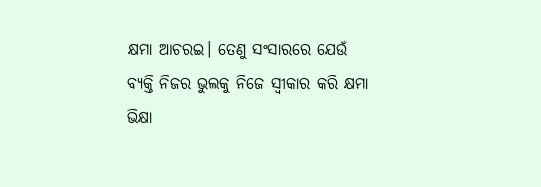କ୍ଷମା ଆଚରଇ। ତେଣୁ ସଂସାରରେ ଯେଉଁ ବ୍ଯକ୍ତି ନିଜର ଭୁଲକୁ ନିଜେ ସ୍ୱୀକାର କରି କ୍ଷମା ଭିକ୍ଷା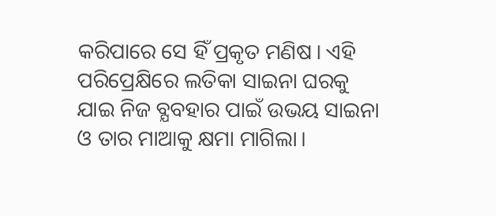କରିପାରେ ସେ ହିଁ ପ୍ରକୃତ ମଣିଷ। ଏହି ପରିପ୍ରେକ୍ଷିରେ ଲତିକା ସାଇନା ଘରକୁ ଯାଇ ନିଜ ବ୍ଯବହାର ପାଇଁ ଉଭୟ ସାଇନା ଓ ତାର ମାଆକୁ କ୍ଷମା ମାଗିଲା।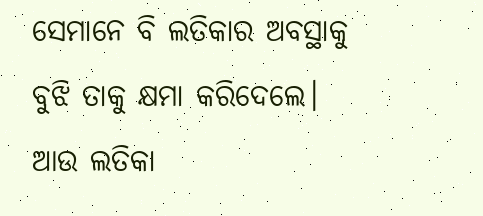ସେମାନେ ବି ଲତିକାର ଅବସ୍ଥାକୁ ବୁଝି ତାକୁ କ୍ଷମା କରିଦେଲେ। ଆଉ ଲତିକା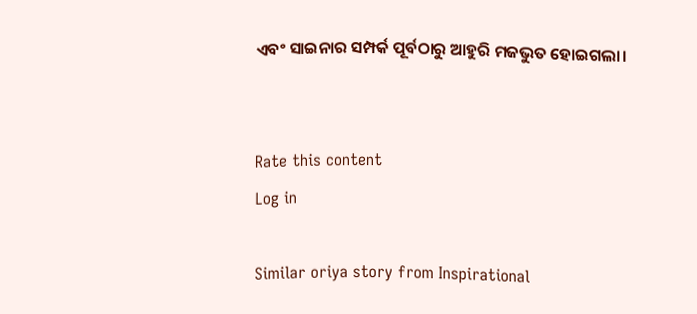ଏବଂ ସାଇନାର ସମ୍ପର୍କ ପୂର୍ବଠାରୁ ଆହୁରି ମଜଭୁତ ହୋଇଗଲା।


Rate this content
Log in

Similar oriya story from Inspirational